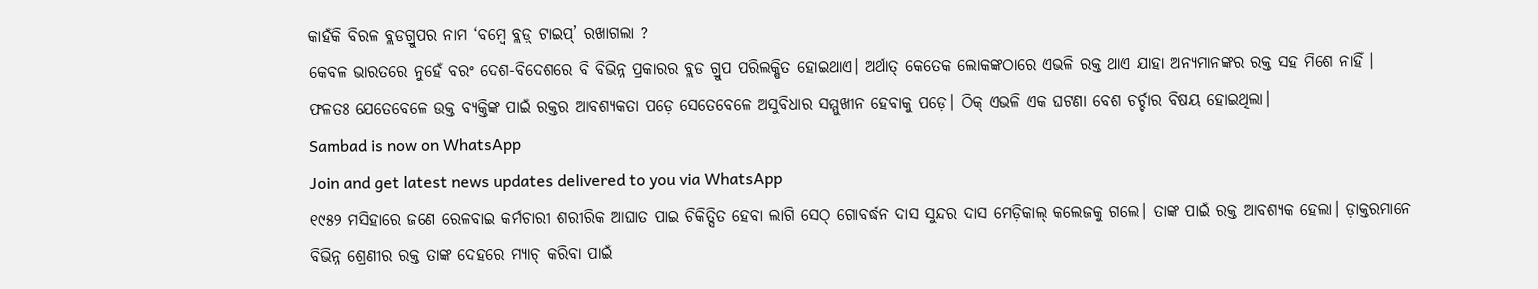କାହଁକି ବିରଳ ବ୍ଲଡଗ୍ରୁପର ନାମ ‘ବମ୍ବେ ବ୍ଲଡ଼୍ ଟାଇପ୍’ ରଖାଗଲା ?
କେବଳ ଭାରତରେ ନୁହେଁ ବରଂ ଦେଶ-ବିଦେଶରେ ବି ବିଭିନ୍ନ ପ୍ରକାରର ବ୍ଲଡ ଗ୍ରୁପ ପରିଲକ୍ଷିତ ହୋଇଥାଏ। ଅର୍ଥାତ୍ କେତେକ ଲୋକଙ୍କଠାରେ ଏଭଳି ରକ୍ତ ଥାଏ ଯାହା ଅନ୍ୟମାନଙ୍କର ରକ୍ତ ସହ ମିଶେ ନାହିଁ । ଫଳତଃ ଯେତେବେଳେ ଉକ୍ତ ବ୍ୟକ୍ତିଙ୍କ ପାଇଁ ରକ୍ତର ଆବଶ୍ୟକତା ପଡ଼େ ସେତେବେଳେ ଅସୁବିଧାର ସମ୍ମୁଖୀନ ହେବାକୁ ପଡ଼େ। ଠିକ୍ ଏଭଳି ଏକ ଘଟଣା ବେଶ ଚର୍ଚ୍ଚାର ବିଷୟ ହୋଇଥିଲା।
Sambad is now on WhatsApp
Join and get latest news updates delivered to you via WhatsApp
୧୯୫୨ ମସିହାରେ ଜଣେ ରେଳବାଇ କର୍ମଚାରୀ ଶରୀରିକ ଆଘାତ ପାଇ ଚିକିତ୍ସିତ ହେବା ଲାଗି ସେଠ୍ ଗୋବର୍ଦ୍ଧନ ଦାସ ସୁନ୍ଦର ଦାସ ମେଡ଼ିକାଲ୍ କଲେଜକୁ ଗଲେ। ତାଙ୍କ ପାଇଁ ରକ୍ତ ଆବଶ୍ୟକ ହେଲା। ଡ଼ାକ୍ତରମାନେ ବିଭିନ୍ନ ଶ୍ରେଣୀର ରକ୍ତ ତାଙ୍କ ଦେହରେ ମ୍ୟାଚ୍ କରିବା ପାଇଁ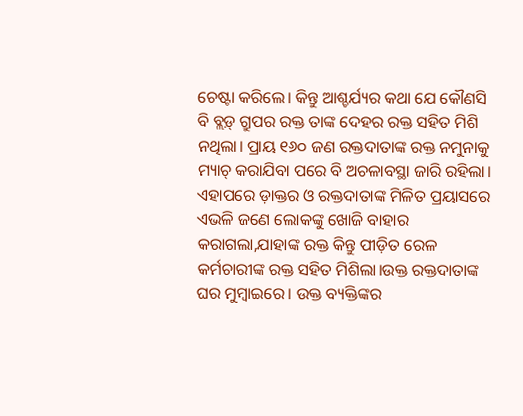ଚେଷ୍ଟା କରିଲେ। କିନ୍ତୁ ଆଶ୍ଚର୍ଯ୍ୟର କଥା ଯେ କୌଣସି ବି ବ୍ଲଡ଼୍ ଗ୍ରୁପର ରକ୍ତ ତାଙ୍କ ଦେହର ରକ୍ତ ସହିତ ମିଶି ନଥିଲା। ପ୍ରାୟ ୧୬୦ ଜଣ ରକ୍ତଦାତାଙ୍କ ରକ୍ତ ନମୁନାକୁ ମ୍ୟାଚ୍ କରାଯିବା ପରେ ବି ଅଚଳାବସ୍ଥା ଜାରି ରହିଲା।
ଏହାପରେ ଡ଼ାକ୍ତର ଓ ରକ୍ତଦାତାଙ୍କ ମିଳିତ ପ୍ରୟାସରେ ଏଭଳି ଜଣେ ଲୋକଙ୍କୁ ଖୋଜି ବାହାର କରାଗଲା,ଯାହାଙ୍କ ରକ୍ତ କିନ୍ତୁ ପୀଡ଼ିତ ରେଳ କର୍ମଚାରୀଙ୍କ ରକ୍ତ ସହିତ ମିଶିଲା।ଉକ୍ତ ରକ୍ତଦାତାଙ୍କ ଘର ମୁମ୍ବାଇରେ। ଉକ୍ତ ବ୍ୟକ୍ତିଙ୍କର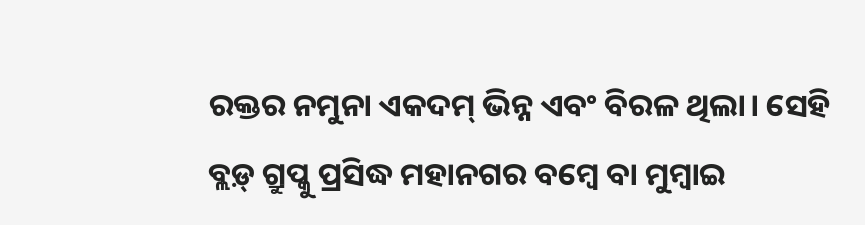ରକ୍ତର ନମୁନା ଏକଦମ୍ ଭିନ୍ନ ଏବଂ ବିରଳ ଥିଲା। ସେହି ବ୍ଲଡ଼୍ ଗ୍ରୁପ୍କୁ ପ୍ରସିଦ୍ଧ ମହାନଗର ବମ୍ବେ ବା ମୁମ୍ବାଇ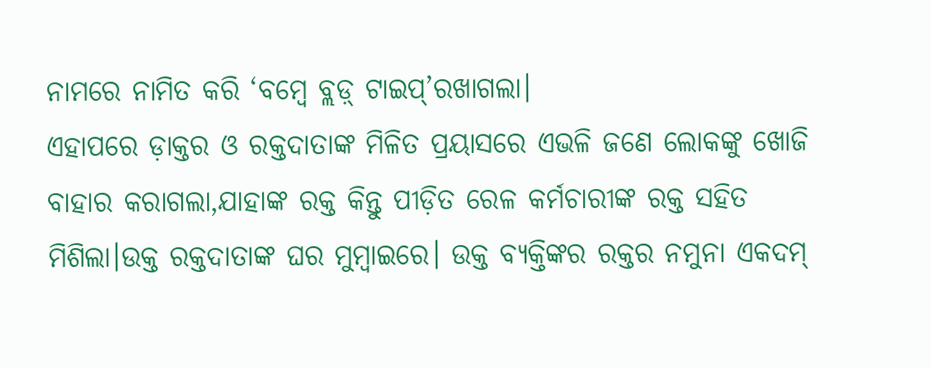ନାମରେ ନାମିତ କରି ‘ବମ୍ବେ ବ୍ଲଡ଼୍ ଟାଇପ୍’ରଖାଗଲା।
ଏହାପରେ ଡ଼ାକ୍ତର ଓ ରକ୍ତଦାତାଙ୍କ ମିଳିତ ପ୍ରୟାସରେ ଏଭଳି ଜଣେ ଲୋକଙ୍କୁ ଖୋଜି ବାହାର କରାଗଲା,ଯାହାଙ୍କ ରକ୍ତ କିନ୍ତୁ ପୀଡ଼ିତ ରେଳ କର୍ମଚାରୀଙ୍କ ରକ୍ତ ସହିତ ମିଶିଲା।ଉକ୍ତ ରକ୍ତଦାତାଙ୍କ ଘର ମୁମ୍ବାଇରେ। ଉକ୍ତ ବ୍ୟକ୍ତିଙ୍କର ରକ୍ତର ନମୁନା ଏକଦମ୍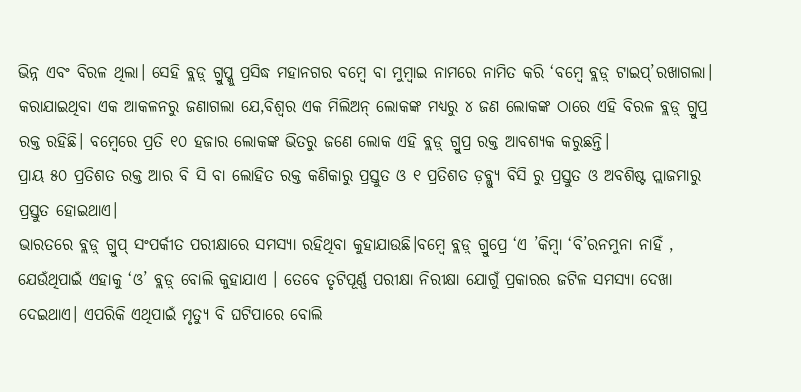ଭିନ୍ନ ଏବଂ ବିରଳ ଥିଲା। ସେହି ବ୍ଲଡ଼୍ ଗ୍ରୁପ୍କୁ ପ୍ରସିଦ୍ଧ ମହାନଗର ବମ୍ବେ ବା ମୁମ୍ବାଇ ନାମରେ ନାମିତ କରି ‘ବମ୍ବେ ବ୍ଲଡ଼୍ ଟାଇପ୍’ରଖାଗଲା।
କରାଯାଇଥିବା ଏକ ଆକଳନରୁ ଜଣାଗଲା ଯେ,ବିଶ୍ୱର ଏକ ମିଲିଅନ୍ ଲୋକଙ୍କ ମଧ୍ୟରୁ ୪ ଜଣ ଲୋକଙ୍କ ଠାରେ ଏହି ବିରଳ ବ୍ଲଡ଼୍ ଗ୍ରୁପ୍ର ରକ୍ତ ରହିଛି। ବମ୍ବେରେ ପ୍ରତି ୧୦ ହଜାର ଲୋକଙ୍କ ଭିତରୁ ଜଣେ ଲୋକ ଏହି ବ୍ଲଡ଼୍ ଗ୍ରୁପ୍ର ରକ୍ତ ଆବଶ୍ୟକ କରୁଛନ୍ତି।
ପ୍ରାୟ ୫୦ ପ୍ରତିଶତ ରକ୍ତ ଆର ବି ସି ବା ଲୋହିତ ରକ୍ତ କଣିକାରୁ ପ୍ରସ୍ତୁତ ଓ ୧ ପ୍ରତିଶତ ଡ଼ବ୍ଲ୍ୟୁ ବିସି ରୁ ପ୍ରସ୍ତୁତ ଓ ଅବଶିଷ୍ଟ ପ୍ଲାଜମାରୁ ପ୍ରସ୍ତୁତ ହୋଇଥାଏ।
ଭାରତରେ ବ୍ଲଡ଼୍ ଗ୍ରୁପ୍ ସଂପର୍କୀତ ପରୀକ୍ଷାରେ ସମସ୍ୟା ରହିଥିବା କୁହାଯାଉଛି।ବମ୍ବେ ବ୍ଲଡ଼୍ ଗ୍ରୁପ୍ରେ ‘ଏ ’କିମ୍ବା ‘ବି’ରନମୁନା ନାହିଁ , ଯେଉଁଥିପାଇଁ ଏହାକୁ ‘ଓ’ ବ୍ଲଡ଼୍ ବୋଲି କୁହାଯାଏ । ତେବେ ତୃଟିପୂର୍ଣ୍ଣ ପରୀକ୍ଷା ନିରୀକ୍ଷା ଯୋଗୁଁ ପ୍ରକାରର ଜଟିଳ ସମସ୍ୟା ଦେଖା ଦେଇଥାଏ। ଏପରିକି ଏଥିପାଇଁ ମୃତ୍ୟୁ ବି ଘଟିପାରେ ବୋଲି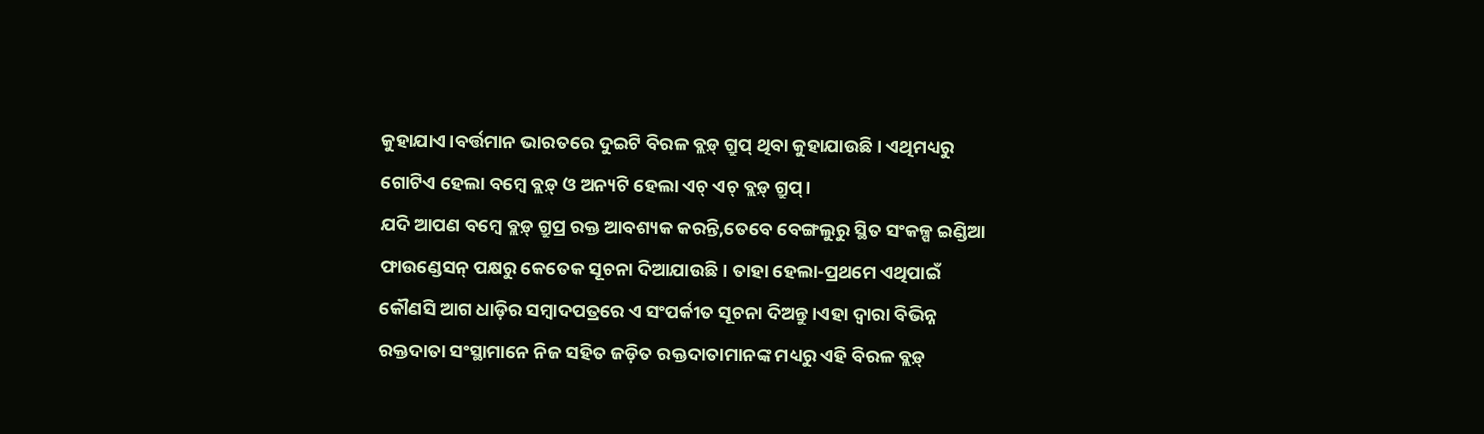କୁହାଯାଏ।ବର୍ତ୍ତମାନ ଭାରତରେ ଦୁଇଟି ବିରଳ ବ୍ଲଡ଼୍ ଗ୍ରୁପ୍ ଥିବା କୁହାଯାଉଛି। ଏଥିମଧ୍ୟରୁ ଗୋଟିଏ ହେଲା ବମ୍ବେ ବ୍ଲଡ଼୍ ଓ ଅନ୍ୟଟି ହେଲା ଏଚ୍ ଏଚ୍ ବ୍ଲଡ଼୍ ଗ୍ରୁପ୍।
ଯଦି ଆପଣ ବମ୍ବେ ବ୍ଲଡ଼୍ ଗ୍ରୁପ୍ର ରକ୍ତ ଆବଶ୍ୟକ କରନ୍ତି,ତେବେ ବେଙ୍ଗଲୁରୁ ସ୍ଥିତ ସଂକଳ୍ପ ଇଣ୍ଡିଆ ଫାଉଣ୍ଡେସନ୍ ପକ୍ଷରୁ କେତେକ ସୂଚନା ଦିଆଯାଉଛି। ତାହା ହେଲା-ପ୍ରଥମେ ଏଥିପାଇଁ କୌଣସି ଆଗ ଧାଡ଼ିର ସମ୍ବାଦପତ୍ରରେ ଏ ସଂପର୍କୀତ ସୂଚନା ଦିଅନ୍ତୁ।ଏହା ଦ୍ୱାରା ବିଭିନ୍ନ ରକ୍ତଦାତା ସଂସ୍ଥାମାନେ ନିଜ ସହିତ ଜଡ଼ିତ ରକ୍ତଦାତାମାନଙ୍କ ମଧ୍ୟରୁ ଏହି ବିରଳ ବ୍ଲଡ଼୍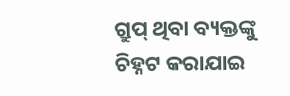ଗ୍ରୁପ୍ ଥିବା ବ୍ୟକ୍ତଙ୍କୁ ଚିହ୍ନଟ କରାଯାଇ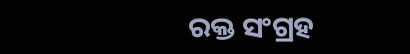ରକ୍ତ ସଂଗ୍ରହ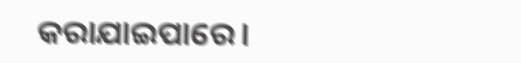କରାଯାଇପାରେ।